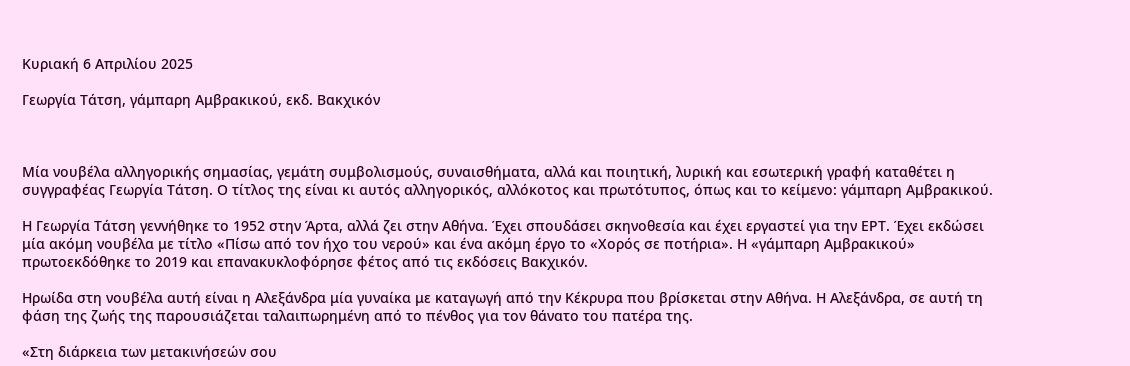Κυριακή 6 Απριλίου 2025

Γεωργία Τάτση, γάμπαρη Αμβρακικού, εκδ. Βακχικόν



Μία νουβέλα αλληγορικής σημασίας, γεμάτη συμβολισμούς, συναισθήματα, αλλά και ποιητική, λυρική και εσωτερική γραφή καταθέτει η συγγραφέας Γεωργία Τάτση. Ο τίτλος της είναι κι αυτός αλληγορικός, αλλόκοτος και πρωτότυπος, όπως και το κείμενο: γάμπαρη Αμβρακικού.

Η Γεωργία Τάτση γεννήθηκε το 1952 στην Άρτα, αλλά ζει στην Αθήνα. Έχει σπουδάσει σκηνοθεσία και έχει εργαστεί για την ΕΡΤ. Έχει εκδώσει μία ακόμη νουβέλα με τίτλο «Πίσω από τον ήχο του νερού» και ένα ακόμη έργο το «Χορός σε ποτήρια». Η «γάμπαρη Αμβρακικού» πρωτοεκδόθηκε το 2019 και επανακυκλοφόρησε φέτος από τις εκδόσεις Βακχικόν.

Ηρωίδα στη νουβέλα αυτή είναι η Αλεξάνδρα μία γυναίκα με καταγωγή από την Κέκρυρα που βρίσκεται στην Αθήνα. Η Αλεξάνδρα, σε αυτή τη φάση της ζωής της παρουσιάζεται ταλαιπωρημένη από το πένθος για τον θάνατο του πατέρα της.

«Στη διάρκεια των μετακινήσεών σου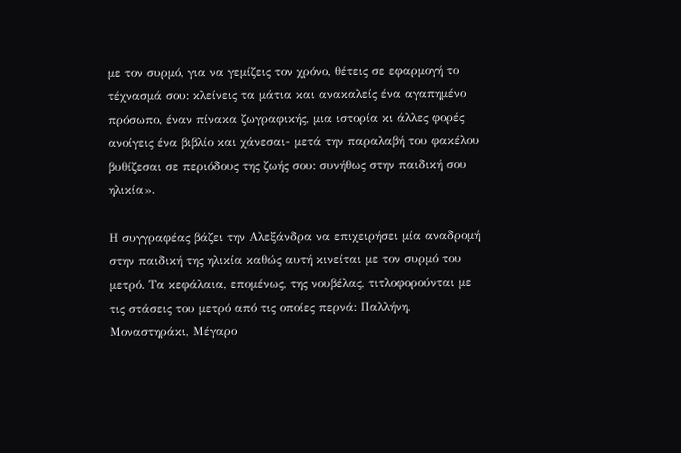με τον συρμό, για να γεμίζεις τον χρόνο, θέτεις σε εφαρμογή το τέχνασμά σου: κλείνεις τα μάτια και ανακαλείς ένα αγαπημένο πρόσωπο, έναν πίνακα ζωγραφικής, μια ιστορία κι άλλες φορές ανοίγεις ένα βιβλίο και χάνεσαι- μετά την παραλαβή του φακέλου βυθίζεσαι σε περιόδους της ζωής σου: συνήθως στην παιδική σου ηλικία».

Η συγγραφέας βάζει την Αλεξάνδρα να επιχειρήσει μία αναδρομή στην παιδική της ηλικία καθώς αυτή κινείται με τον συρμό του μετρό. Τα κεφάλαια, επομένως, της νουβέλας, τιτλοφορούνται με τις στάσεις του μετρό από τις οποίες περνά: Παλλήνη, Μοναστηράκι, Μέγαρο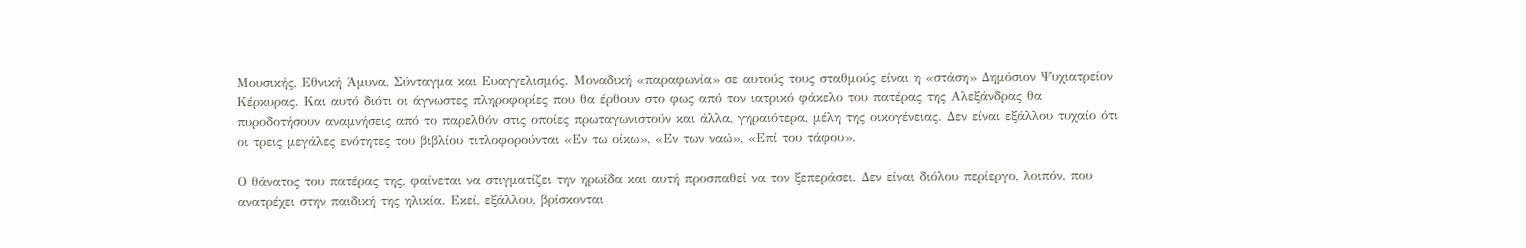Μουσικής, Εθνική Άμυνα, Σύνταγμα και Ευαγγελισμός. Μοναδική «παραφωνία» σε αυτούς τους σταθμούς είναι η «στάση» Δημόσιον Ψυχιατρείον Κέρκυρας. Και αυτό διότι οι άγνωστες πληροφορίες που θα έρθουν στο φως από τον ιατρικό φάκελο του πατέρας της Αλεξάνδρας θα πυροδοτήσουν αναμνήσεις από το παρελθόν στις οποίες πρωταγωνιστούν και άλλα, γηραιότερα, μέλη της οικογένειας. Δεν είναι εξάλλου τυχαίο ότι οι τρεις μεγάλες ενότητες του βιβλίου τιτλοφορούνται «Εν τω οίκω», «Εν των ναώ», «Επί του τάφου».

Ο θάνατος του πατέρας της, φαίνεται να στιγματίζει την ηρωίδα και αυτή προσπαθεί να τον ξεπεράσει. Δεν είναι διόλου περίεργο, λοιπόν, που ανατρέχει στην παιδική της ηλικία. Εκεί, εξάλλου, βρίσκονται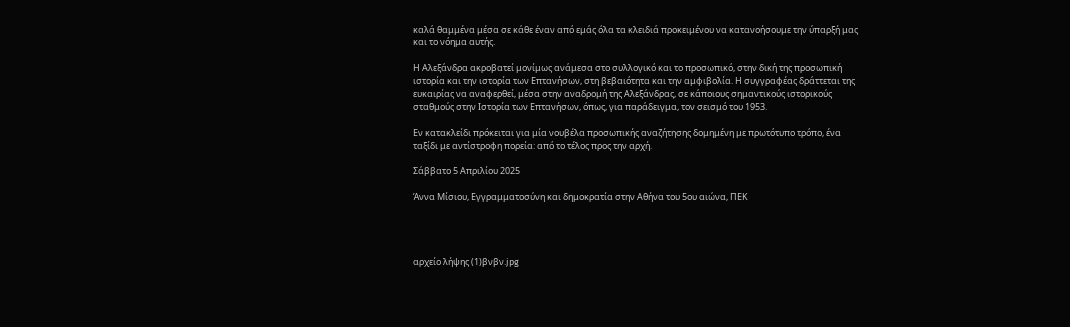καλά θαμμένα μέσα σε κάθε έναν από εμάς όλα τα κλειδιά προκειμένου να κατανοήσουμε την ύπαρξή μας και το νόημα αυτής.

Η Αλεξάνδρα ακροβατεί μονίμως ανάμεσα στο συλλογικό και το προσωπικό, στην δική της προσωπική ιστορία και την ιστορία των Επτανήσων, στη βεβαιότητα και την αμφιβολία. Η συγγραφέας δράττεται της ευκαιρίας να αναφερθεί, μέσα στην αναδρομή της Αλεξάνδρας, σε κάποιους σημαντικούς ιστορικούς σταθμούς στην Ιστορία των Επτανήσων, όπως, για παράδειγμα, τον σεισμό του 1953.

Εν κατακλείδι πρόκειται για μία νουβέλα προσωπικής αναζήτησης δομημένη με πρωτότυπο τρόπο, ένα ταξίδι με αντίστροφη πορεία: από το τέλος προς την αρχή.

Σάββατο 5 Απριλίου 2025

Άννα Μίσιου, Εγγραμματοσύνη και δημοκρατία στην Αθήνα του 5ου αιώνα, ΠΕΚ




αρχείο λήψης (1)βνβν.jpg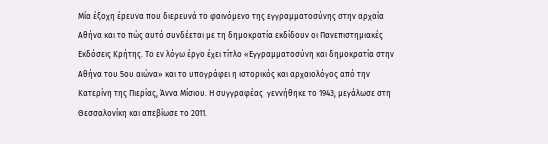Μία έξοχη έρευνα που διερευνά το φαινόμενο της εγγραμματοσύνης στην αρχαία Αθήνα και το πώς αυτό συνδέεται με τη δημοκρατία εκδίδουν οι Πανεπιστημιακές Εκδόσεις Κρήτης. Το εν λόγω έργο έχει τίτλο «Εγγραμματοσύνη και δημοκρατία στην Αθήνα του 5ου αιώνα» και το υπογράφει η ιστορικός και αρχαιολόγος από την Κατερίνη της Πιερίας, Άννα Μίσιου. Η συγγραφέας  γεννήθηκε το 1943, μεγάλωσε στη Θεσσαλονίκη και απεβίωσε το 2011.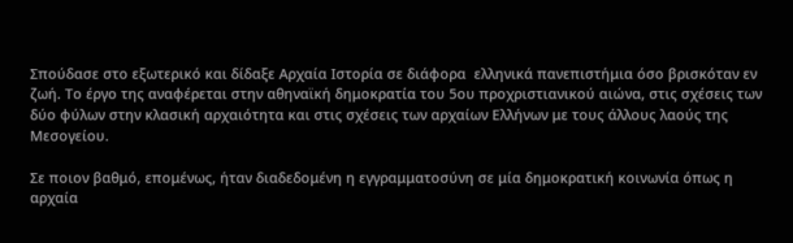Σπούδασε στο εξωτερικό και δίδαξε Αρχαία Ιστορία σε διάφορα  ελληνικά πανεπιστήμια όσο βρισκόταν εν ζωή. Το έργο της αναφέρεται στην αθηναϊκή δημοκρατία του 5ου προχριστιανικού αιώνα, στις σχέσεις των δύο φύλων στην κλασική αρχαιότητα και στις σχέσεις των αρχαίων Ελλήνων με τους άλλους λαούς της Μεσογείου.

Σε ποιον βαθμό, επομένως, ήταν διαδεδομένη η εγγραμματοσύνη σε μία δημοκρατική κοινωνία όπως η αρχαία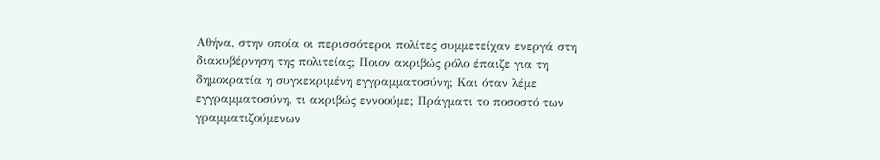Αθήνα, στην οποία οι περισσότεροι πολίτες συμμετείχαν ενεργά στη διακυβέρνηση της πολιτείας; Ποιον ακριβώς ρόλο έπαιζε για τη δημοκρατία η συγκεκριμένη εγγραμματοσύνη; Και όταν λέμε εγγραμματοσύνη, τι ακριβώς εννοούμε; Πράγματι το ποσοστό των γραμματιζούμενων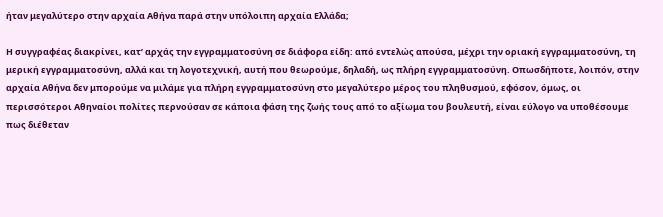ήταν μεγαλύτερο στην αρχαία Αθήνα παρά στην υπόλοιπη αρχαία Ελλάδα;

Η συγγραφέας διακρίνει, κατ’ αρχάς την εγγραμματοσύνη σε διάφορα είδη: από εντελώς απούσα, μέχρι την οριακή εγγραμματοσύνη, τη μερική εγγραμματοσύνη, αλλά και τη λογοτεχνική, αυτή που θεωρούμε, δηλαδή, ως πλήρη εγγραμματοσύνη. Οπωσδήποτε, λοιπόν, στην αρχαία Αθήνα δεν μπορούμε να μιλάμε για πλήρη εγγραμματοσύνη στο μεγαλύτερο μέρος του πληθυσμού, εφόσον, όμως, οι περισσότεροι Αθηναίοι πολίτες περνούσαν σε κάποια φάση της ζωής τους από το αξίωμα του βουλευτή, είναι εύλογο να υποθέσουμε πως διέθεταν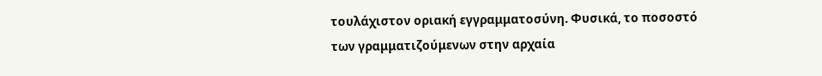τουλάχιστον οριακή εγγραμματοσύνη. Φυσικά, το ποσοστό των γραμματιζούμενων στην αρχαία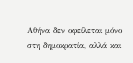Αθήνα δεν οφείλεται μόνο στη δημοκρατία, αλλά και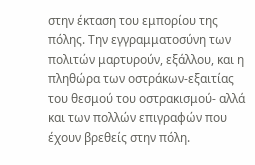στην έκταση του εμπορίου της πόλης. Την εγγραμματοσύνη των πολιτών μαρτυρούν, εξάλλου, και η πληθώρα των οστράκων-εξαιτίας του θεσμού του οστρακισμού- αλλά και των πολλών επιγραφών που έχουν βρεθείς στην πόλη.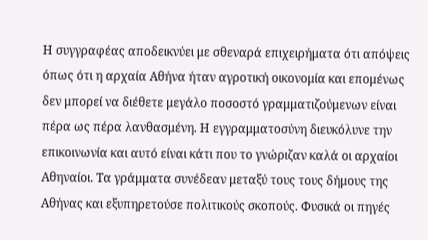Η συγγραφέας αποδεικνύει με σθεναρά επιχειρήματα ότι απόψεις όπως ότι η αρχαία Αθήνα ήταν αγροτική οικονομία και επομένως δεν μπορεί να διέθετε μεγάλο ποσοστό γραμματιζούμενων είναι πέρα ως πέρα λανθασμένη. Η εγγραμματοσύνη διευκόλυνε την επικοινωνία και αυτό είναι κάτι που το γνώριζαν καλά οι αρχαίοι Αθηναίοι. Τα γράμματα συνέδεαν μεταξύ τους τους δήμους της Αθήνας και εξυπηρετούσε πολιτικούς σκοπούς. Φυσικά οι πηγές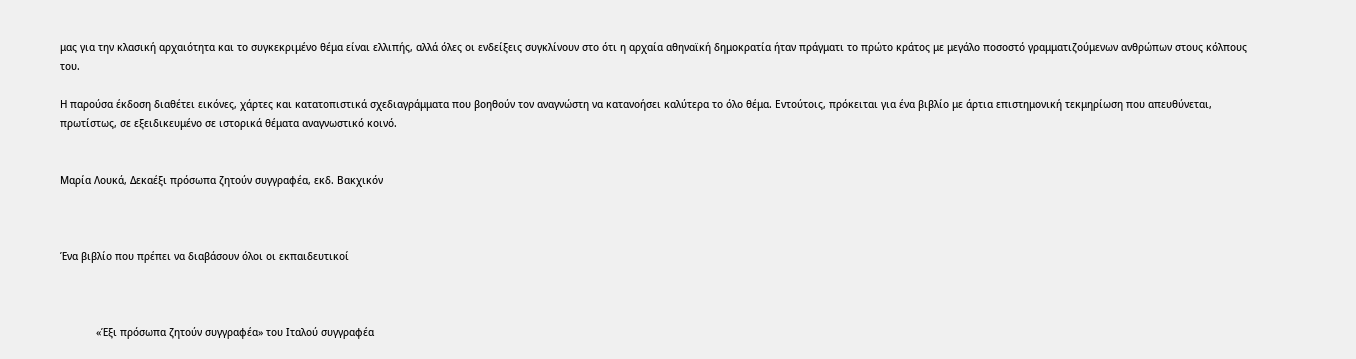μας για την κλασική αρχαιότητα και το συγκεκριμένο θέμα είναι ελλιπής, αλλά όλες οι ενδείξεις συγκλίνουν στο ότι η αρχαία αθηναϊκή δημοκρατία ήταν πράγματι το πρώτο κράτος με μεγάλο ποσοστό γραμματιζούμενων ανθρώπων στους κόλπους του.

Η παρούσα έκδοση διαθέτει εικόνες, χάρτες και κατατοπιστικά σχεδιαγράμματα που βοηθούν τον αναγνώστη να κατανοήσει καλύτερα το όλο θέμα. Εντούτοις, πρόκειται για ένα βιβλίο με άρτια επιστημονική τεκμηρίωση που απευθύνεται, πρωτίστως, σε εξειδικευμένο σε ιστορικά θέματα αναγνωστικό κοινό.


Μαρία Λουκά, Δεκαέξι πρόσωπα ζητούν συγγραφέα, εκδ. Βακχικόν



Ένα βιβλίο που πρέπει να διαβάσουν όλοι οι εκπαιδευτικοί



            «Έξι πρόσωπα ζητούν συγγραφέα» του Ιταλού συγγραφέα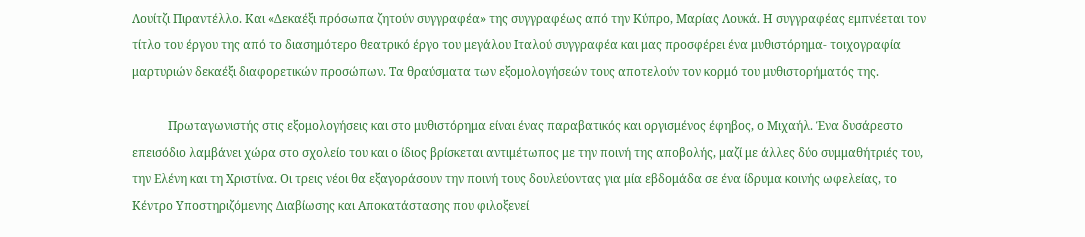Λουίτζι Πιραντέλλο. Και «Δεκαέξι πρόσωπα ζητούν συγγραφέα» της συγγραφέως από την Κύπρο, Μαρίας Λουκά. Η συγγραφέας εμπνέεται τον τίτλο του έργου της από το διασημότερο θεατρικό έργο του μεγάλου Ιταλού συγγραφέα και μας προσφέρει ένα μυθιστόρημα- τοιχογραφία μαρτυριών δεκαέξι διαφορετικών προσώπων. Τα θραύσματα των εξομολογήσεών τους αποτελούν τον κορμό του μυθιστορήματός της.

            Πρωταγωνιστής στις εξομολογήσεις και στο μυθιστόρημα είναι ένας παραβατικός και οργισμένος έφηβος, ο Μιχαήλ. Ένα δυσάρεστο επεισόδιο λαμβάνει χώρα στο σχολείο του και ο ίδιος βρίσκεται αντιμέτωπος με την ποινή της αποβολής, μαζί με άλλες δύο συμμαθήτριές του, την Ελένη και τη Χριστίνα. Οι τρεις νέοι θα εξαγοράσουν την ποινή τους δουλεύοντας για μία εβδομάδα σε ένα ίδρυμα κοινής ωφελείας, το Κέντρο Υποστηριζόμενης Διαβίωσης και Αποκατάστασης που φιλοξενεί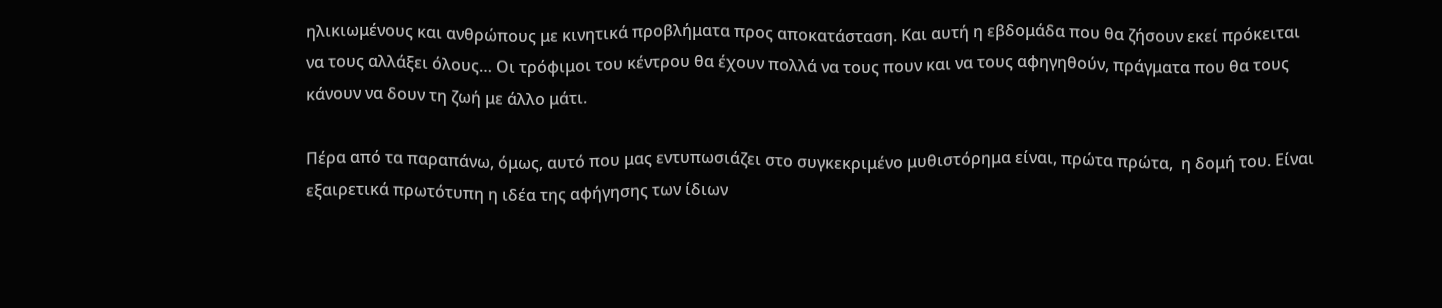ηλικιωμένους και ανθρώπους με κινητικά προβλήματα προς αποκατάσταση. Και αυτή η εβδομάδα που θα ζήσουν εκεί πρόκειται να τους αλλάξει όλους… Οι τρόφιμοι του κέντρου θα έχουν πολλά να τους πουν και να τους αφηγηθούν, πράγματα που θα τους κάνουν να δουν τη ζωή με άλλο μάτι.

Πέρα από τα παραπάνω, όμως, αυτό που μας εντυπωσιάζει στο συγκεκριμένο μυθιστόρημα είναι, πρώτα πρώτα,  η δομή του. Είναι εξαιρετικά πρωτότυπη η ιδέα της αφήγησης των ίδιων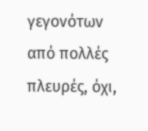γεγονότων από πολλές πλευρές, όχι,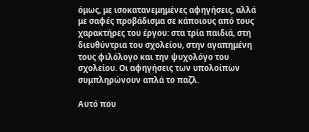όμως, με ισοκατανεμημένες αφηγήσεις, αλλά με σαφές προβάδισμα σε κάποιους από τους χαρακτήρες του έργου: στα τρία παιδιά, στη διευθύντρια του σχολείου, στην αγαπημένη τους φιλόλογο και την ψυχολόγο του σχολείου. Οι αφηγήσεις των υπολοίπων συμπληρώνουν απλά το παζλ.

Αυτό που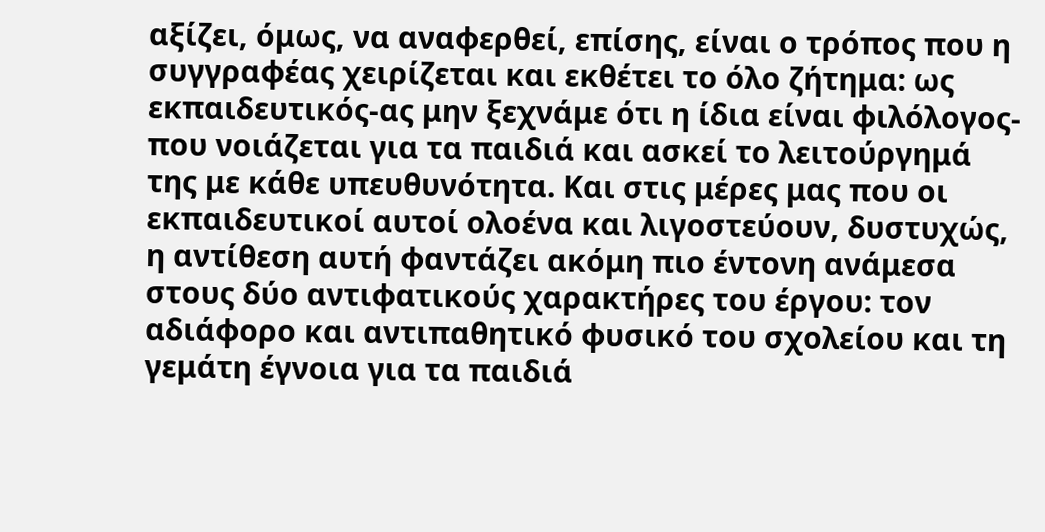αξίζει, όμως, να αναφερθεί, επίσης, είναι ο τρόπος που η συγγραφέας χειρίζεται και εκθέτει το όλο ζήτημα: ως εκπαιδευτικός-ας μην ξεχνάμε ότι η ίδια είναι φιλόλογος- που νοιάζεται για τα παιδιά και ασκεί το λειτούργημά της με κάθε υπευθυνότητα. Και στις μέρες μας που οι εκπαιδευτικοί αυτοί ολοένα και λιγοστεύουν, δυστυχώς, η αντίθεση αυτή φαντάζει ακόμη πιο έντονη ανάμεσα στους δύο αντιφατικούς χαρακτήρες του έργου: τον αδιάφορο και αντιπαθητικό φυσικό του σχολείου και τη γεμάτη έγνοια για τα παιδιά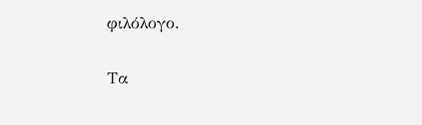φιλόλογο.

Τα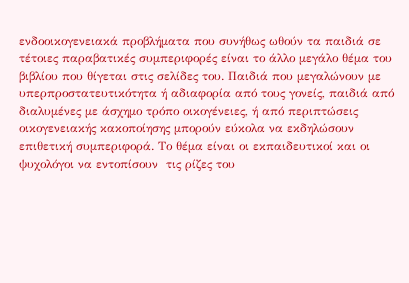ενδοοικογενειακά προβλήματα που συνήθως ωθούν τα παιδιά σε τέτοιες παραβατικές συμπεριφορές είναι το άλλο μεγάλο θέμα του βιβλίου που θίγεται στις σελίδες του. Παιδιά που μεγαλώνουν με υπερπροστατευτικότητα ή αδιαφορία από τους γονείς, παιδιά από διαλυμένες με άσχημο τρόπο οικογένειες, ή από περιπτώσεις οικογενειακής κακοποίησης μπορούν εύκολα να εκδηλώσουν επιθετική συμπεριφορά. Το θέμα είναι οι εκπαιδευτικοί και οι ψυχολόγοι να εντοπίσουν  τις ρίζες του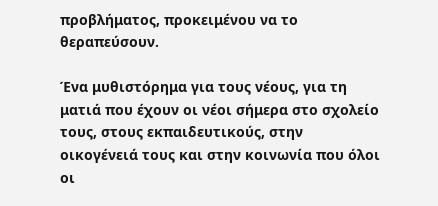προβλήματος, προκειμένου να το θεραπεύσουν.

Ένα μυθιστόρημα για τους νέους, για τη ματιά που έχουν οι νέοι σήμερα στο σχολείο τους, στους εκπαιδευτικούς, στην οικογένειά τους και στην κοινωνία που όλοι οι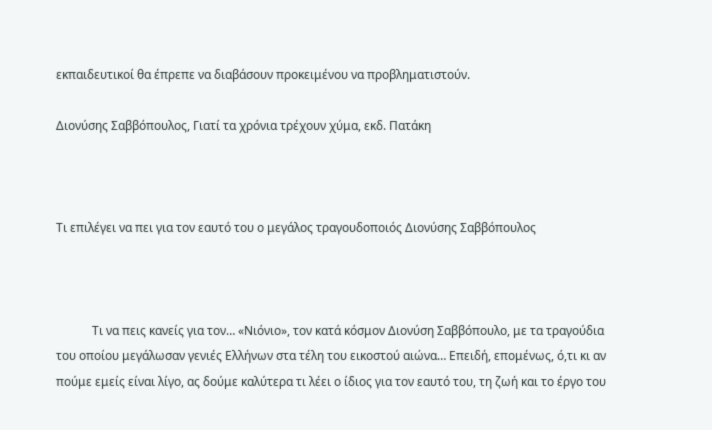εκπαιδευτικοί θα έπρεπε να διαβάσουν προκειμένου να προβληματιστούν.

Διονύσης Σαββόπουλος, Γιατί τα χρόνια τρέχουν χύμα, εκδ. Πατάκη



Τι επιλέγει να πει για τον εαυτό του ο μεγάλος τραγουδοποιός Διονύσης Σαββόπουλος



            Τι να πεις κανείς για τον… «Νιόνιο», τον κατά κόσμον Διονύση Σαββόπουλο, με τα τραγούδια του οποίου μεγάλωσαν γενιές Ελλήνων στα τέλη του εικοστού αιώνα… Επειδή, επομένως, ό,τι κι αν πούμε εμείς είναι λίγο, ας δούμε καλύτερα τι λέει ο ίδιος για τον εαυτό του, τη ζωή και το έργο του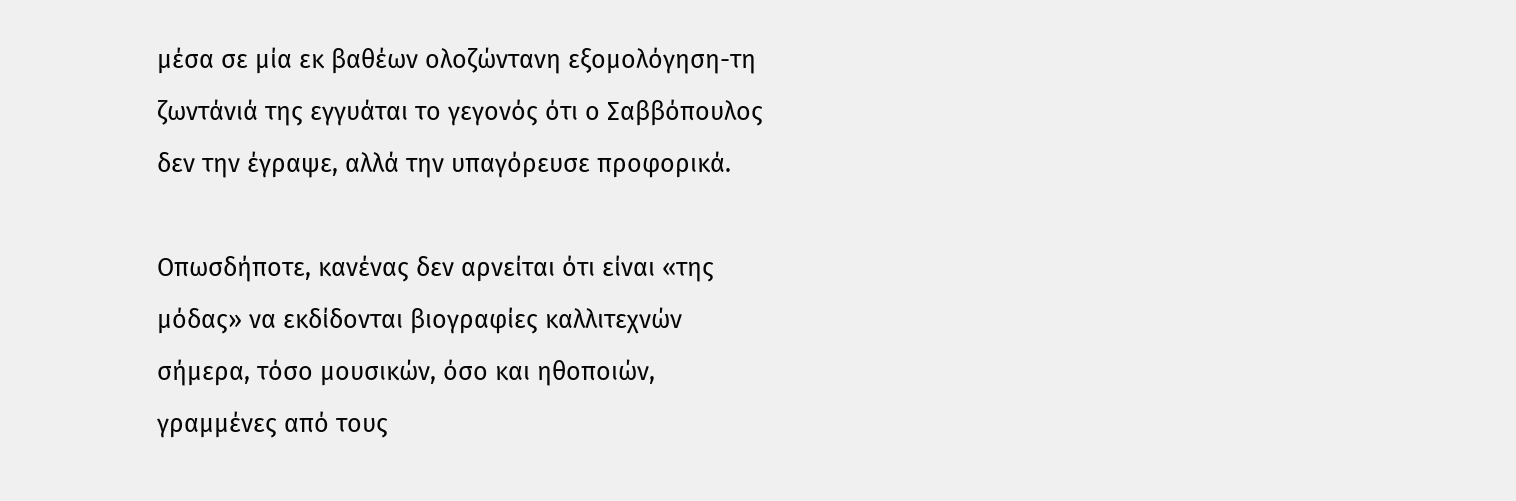μέσα σε μία εκ βαθέων ολοζώντανη εξομολόγηση-τη ζωντάνιά της εγγυάται το γεγονός ότι ο Σαββόπουλος δεν την έγραψε, αλλά την υπαγόρευσε προφορικά.

Οπωσδήποτε, κανένας δεν αρνείται ότι είναι «της μόδας» να εκδίδονται βιογραφίες καλλιτεχνών σήμερα, τόσο μουσικών, όσο και ηθοποιών, γραμμένες από τους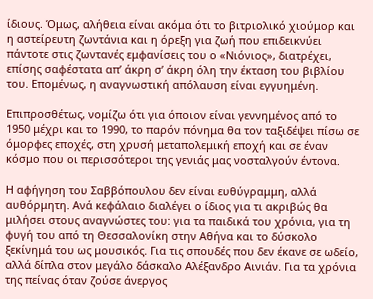ίδιους. Όμως, αλήθεια είναι ακόμα ότι το βιτριολικό χιούμορ και η αστείρευτη ζωντάνια και η όρεξη για ζωή που επιδεικνύει πάντοτε στις ζωντανές εμφανίσεις του ο «Νιόνιος», διατρέχει, επίσης σαφέστατα απ’ άκρη σ’ άκρη όλη την έκταση του βιβλίου του. Επομένως, η αναγνωστική απόλαυση είναι εγγυημένη.

Επιπροσθέτως, νομίζω ότι για όποιον είναι γεννημένος από το 1950 μέχρι και το 1990, το παρόν πόνημα θα τον ταξιδέψει πίσω σε όμορφες εποχές, στη χρυσή μεταπολεμική εποχή και σε έναν κόσμο που οι περισσότεροι της γενιάς μας νοσταλγούν έντονα.

Η αφήγηση του Σαββόπουλου δεν είναι ευθύγραμμη, αλλά αυθόρμητη. Ανά κεφάλαιο διαλέγει ο ίδιος για τι ακριβώς θα μιλήσει στους αναγνώστες του: για τα παιδικά του χρόνια, για τη φυγή του από τη Θεσσαλονίκη στην Αθήνα και το δύσκολο ξεκίνημά του ως μουσικός. Για τις σπουδές που δεν έκανε σε ωδείο, αλλά δίπλα στον μεγάλο δάσκαλο Αλέξανδρο Αινιάν. Για τα χρόνια της πείνας όταν ζούσε άνεργος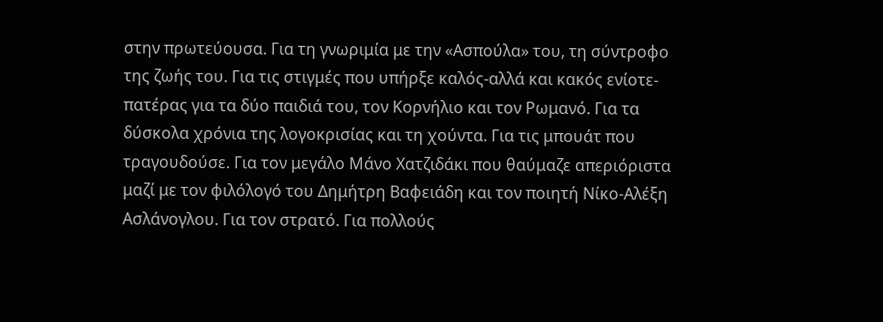στην πρωτεύουσα. Για τη γνωριμία με την «Ασπούλα» του, τη σύντροφο της ζωής του. Για τις στιγμές που υπήρξε καλός-αλλά και κακός ενίοτε-πατέρας για τα δύο παιδιά του, τον Κορνήλιο και τον Ρωμανό. Για τα δύσκολα χρόνια της λογοκρισίας και τη χούντα. Για τις μπουάτ που τραγουδούσε. Για τον μεγάλο Μάνο Χατζιδάκι που θαύμαζε απεριόριστα μαζί με τον φιλόλογό του Δημήτρη Βαφειάδη και τον ποιητή Νίκο-Αλέξη Ασλάνογλου. Για τον στρατό. Για πολλούς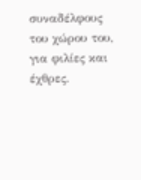συναδέλφους του χώρου του, για φιλίες και έχθρες.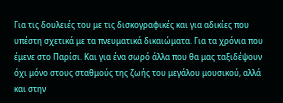Για τις δουλειές του με τις δισκογραφικές και για αδικίες που υπέστη σχετικά με τα πνευματικά δικαιώματα. Για τα χρόνια που έμενε στο Παρίσι. Και για ένα σωρό άλλα που θα μας ταξιδέψουν όχι μόνο στους σταθμούς της ζωής του μεγάλου μουσικού, αλλά και στην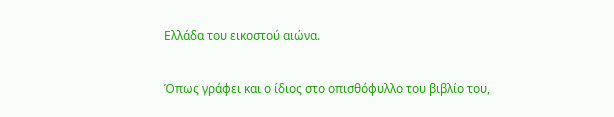Ελλάδα του εικοστού αιώνα.

Όπως γράφει και ο ίδιος στο οπισθόφυλλο του βιβλίο του,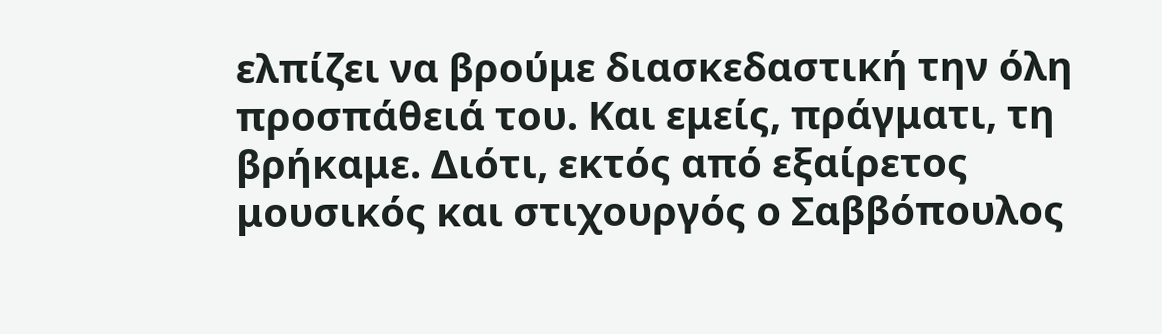ελπίζει να βρούμε διασκεδαστική την όλη προσπάθειά του. Και εμείς, πράγματι, τη βρήκαμε. Διότι, εκτός από εξαίρετος μουσικός και στιχουργός ο Σαββόπουλος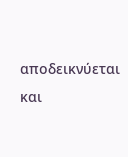αποδεικνύεται και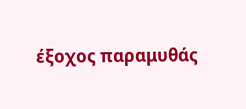έξοχος παραμυθάς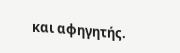και αφηγητής.